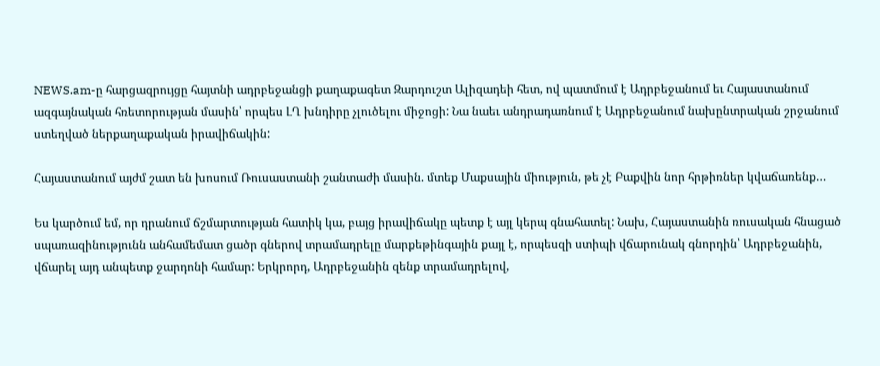NEWS.am-ը հարցազրույցը հայտնի ադրբեջանցի քաղաքագետ Զարդուշտ Ալիզադեի հետ, ով պատմում է Ադրբեջանում եւ Հայաստանում ազգայնական հռետորության մասին՝ որպես ԼՂ խնդիրը չլուծելու միջոցի: Նա նաեւ անդրադառնում է Ադրբեջանում նախընտրական շրջանում ստեղված ներքաղաքական իրավիճակին:

Հայաստանում այժմ շատ են խոսում Ռուսաստանի շանտաժի մասին. մտեք Մաքսային միություն, թե չէ Բաքվին նոր հրթիռներ կվաճառենք…

Ես կարծում եմ, որ դրանում ճշմարտության հատիկ կա, բայց իրավիճակը պետք է այլ կերպ գնահատել: Նախ, Հայաստանին ռուսական հնացած սպառազինությունն անհամեմատ ցածր գներով տրամադրելը մարքեթինգային քայլ է, որպեսզի ստիպի վճարունակ գնորդին՝ Ադրբեջանին, վճարել այդ անպետք ջարդոնի համար: Երկրորդ, Ադրբեջանին զենք տրամադրելով,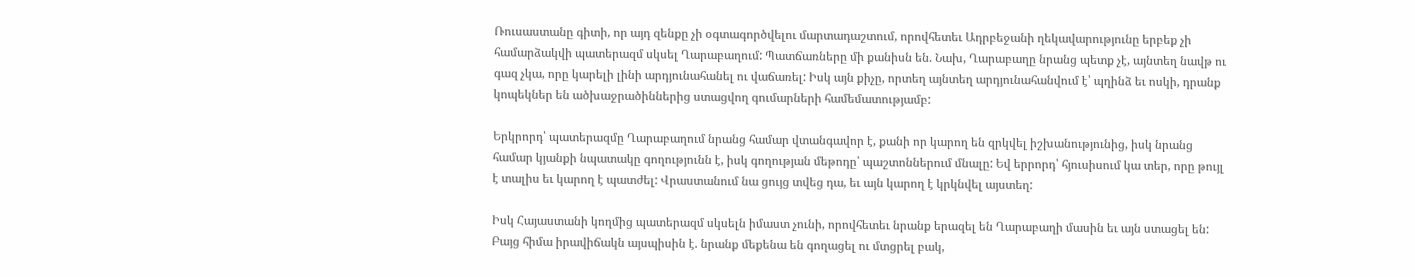Ռուսաստանը գիտի, որ այդ զենքը չի օգտագործվելու մարտադաշտում, որովհետեւ Ադրբեջանի ղեկավարությունը երբեք չի համարձակվի պատերազմ սկսել Ղարաբաղում: Պատճառները մի քանիսն են. Նախ, Ղարաբաղը նրանց պետք չէ, այնտեղ նավթ ու գազ չկա, որը կարելի լինի արդյունահանել ու վաճառել: Իսկ այն քիչը, որտեղ այնտեղ արդյունահանվում է՝ պղինձ եւ ոսկի, դրանք կոպեկներ են ածխաջրածիններից ստացվող գումարների համեմատությամբ:

Երկրորդ՝ պատերազմը Ղարաբաղում նրանց համար վտանգավոր է, քանի որ կարող են զրկվել իշխանությունից, իսկ նրանց համար կյանքի նպատակը գողությունն է, իսկ գողության մեթոդը՝ պաշտոններում մնալը: Եվ երրորդ՝ հյուսիսում կա տեր, որը թույլ է տալիս եւ կարող է պատժել: Վրաստանում նա ցույց տվեց դա, եւ այն կարող է կրկնվել այստեղ:

Իսկ Հայաստանի կողմից պատերազմ սկսելն իմաստ չունի, որովհետեւ նրանք երազել են Ղարաբաղի մասին եւ այն ստացել են: Բայց հիմա իրավիճակն այսպիսին է. նրանք մեքենա են գողացել ու մտցրել բակ,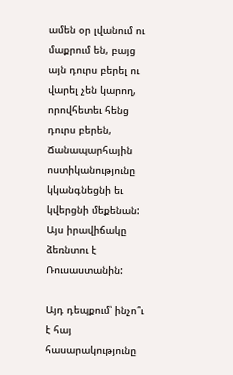ամեն օր լվանում ու մաքրում են, բայց այն դուրս բերել ու վարել չեն կարող, որովհետեւ հենց դուրս բերեն, Ճանապարհային ոստիկանությունը կկանգնեցնի եւ կվերցնի մեքենան: Այս իրավիճակը ձեռնտու է Ռուսաստանին:

Այդ դեպքում՝ ինչո՞ւ է հայ հասարակությունը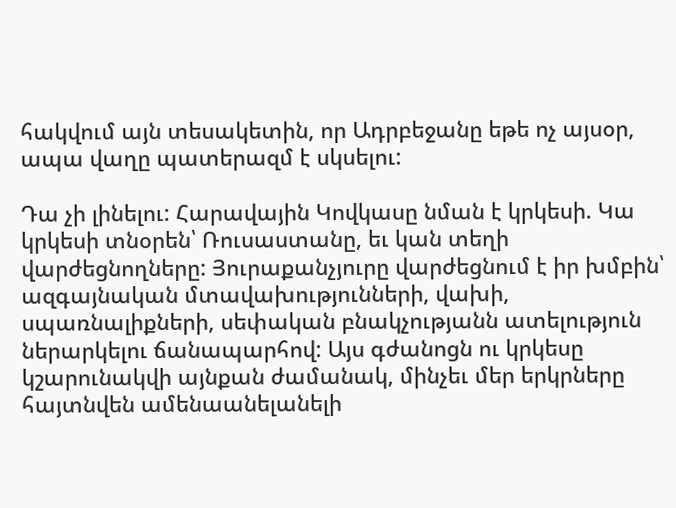հակվում այն տեսակետին, որ Ադրբեջանը եթե ոչ այսօր, ապա վաղը պատերազմ է սկսելու:

Դա չի լինելու: Հարավային Կովկասը նման է կրկեսի. Կա կրկեսի տնօրեն՝ Ռուսաստանը, եւ կան տեղի վարժեցնողները: Յուրաքանչյուրը վարժեցնում է իր խմբին՝ ազգայնական մտավախությունների, վախի, սպառնալիքների, սեփական բնակչությանն ատելություն ներարկելու ճանապարհով: Այս գժանոցն ու կրկեսը կշարունակվի այնքան ժամանակ, մինչեւ մեր երկրները հայտնվեն ամենաանելանելի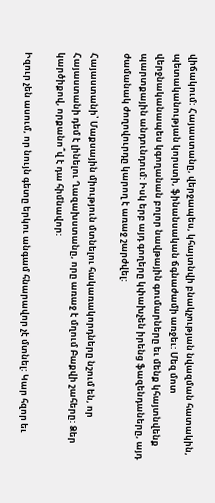վիճակում: Հայաստանը, վերջապես, կհայտնվի բնակչության նվազման հատակին, պետականության կորստի, ֆինանսական ճգնաժամի առջեւ: Մեզ մոտ վերջնականապես կգողանան բոլոր նավթային գումարները եւ մենք կհայտնվենք պարտքային անդունդում: Իսկ երբ այդ գողերը կփախչեն իրենց ֆազենդաները, այդ ժամանակ ժողովուրդը կարող է առաջ շարժվել:

Հայաստանի՝ Մաքսային միություն մտնելու հակառակորդները նշում են, որ Հայաստանի դեմ է լինելու Ղազախստանը, որը առաջ է մղում Բաքվի շահերը: Ձեր կարծիքով, որքանո՞վ է դա հիմնավոր:

Իզուր չեն ասում, որ նույն գետը երկու անգամ հնարավոր չէ մտնել: Կար հզոր եւ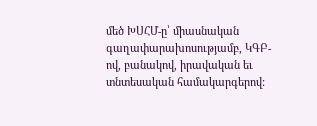մեծ ԽՍՀՄ-ը՝ միասնական գաղափարախոսությամբ, ԿԳԲ-ով, բանակով, իրավական եւ տնտեսական համակարգերով: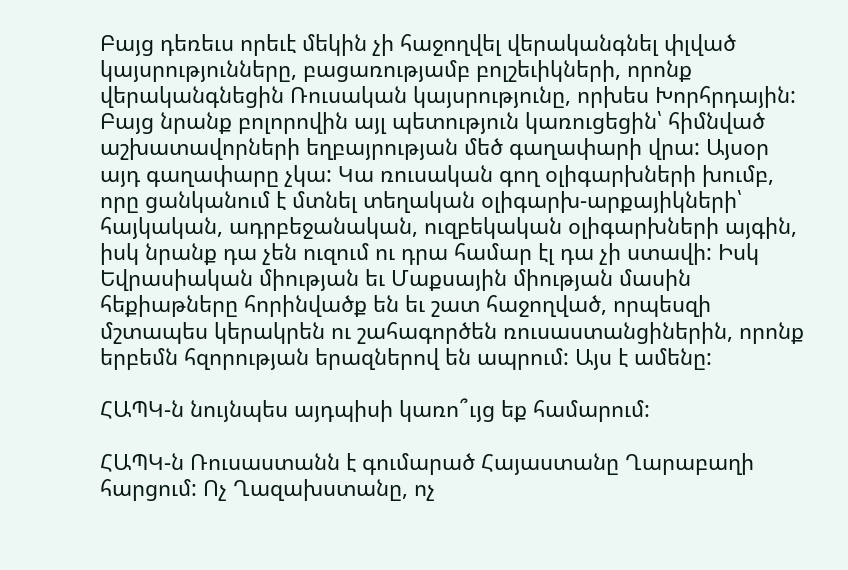Բայց դեռեւս որեւէ մեկին չի հաջողվել վերականգնել փլված կայսրությունները, բացառությամբ բոլշեւիկների, որոնք վերականգնեցին Ռուսական կայսրությունը, որխես Խորհրդային:
Բայց նրանք բոլորովին այլ պետություն կառուցեցին՝ հիմնված աշխատավորների եղբայրության մեծ գաղափարի վրա: Այսօր այդ գաղափարը չկա: Կա ռուսական գող օլիգարխների խումբ, որը ցանկանում է մտնել տեղական օլիգարխ-արքայիկների՝ հայկական, ադրբեջանական, ուզբեկական օլիգարխների այգին, իսկ նրանք դա չեն ուզում ու դրա համար էլ դա չի ստավի: Իսկ Եվրասիական միության եւ Մաքսային միության մասին հեքիաթները հորինվածք են եւ շատ հաջողված, որպեսզի մշտապես կերակրեն ու շահագործեն ռուսաստանցիներին, որոնք երբեմն հզորության երազներով են ապրում: Այս է ամենը:

ՀԱՊԿ-ն նույնպես այդպիսի կառո՞ւյց եք համարում:

ՀԱՊԿ-ն Ռուսաստանն է գումարած Հայաստանը Ղարաբաղի հարցում: Ոչ Ղազախստանը, ոչ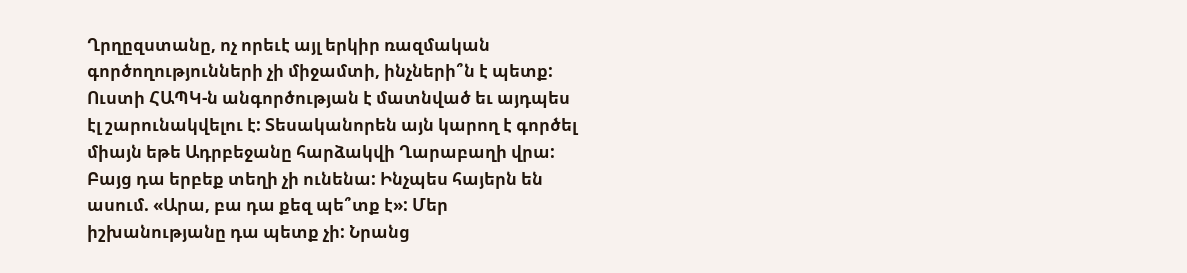Ղրղըզստանը, ոչ որեւէ այլ երկիր ռազմական գործողությունների չի միջամտի, ինչների՞ն է պետք: Ուստի ՀԱՊԿ-ն անգործության է մատնված եւ այդպես էլ շարունակվելու է: Տեսականորեն այն կարող է գործել միայն եթե Ադրբեջանը հարձակվի Ղարաբաղի վրա: Բայց դա երբեք տեղի չի ունենա: Ինչպես հայերն են ասում. «Արա, բա դա քեզ պե՞տք է»: Մեր իշխանությանը դա պետք չի: Նրանց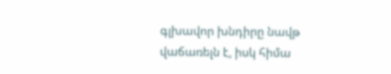գլխավոր խնդիրը նավթ վաճառելն է, իսկ հիմա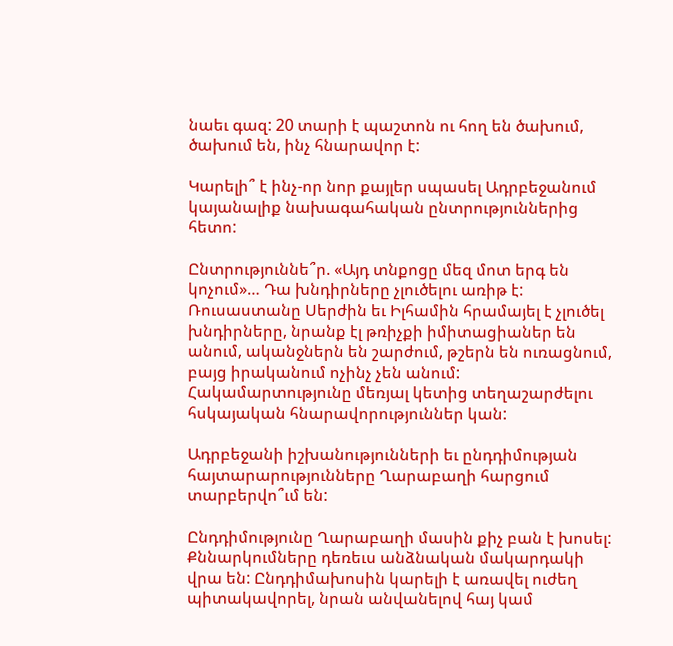նաեւ գազ: 20 տարի է պաշտոն ու հող են ծախում, ծախում են, ինչ հնարավոր է:

Կարելի՞ է ինչ-որ նոր քայլեր սպասել Ադրբեջանում կայանալիք նախագահական ընտրություններից հետո:

Ընտրություննե՞ր. «Այդ տնքոցը մեզ մոտ երգ են կոչում»… Դա խնդիրները չլուծելու առիթ է: Ռուսաստանը Սերժին եւ Իլհամին հրամայել է չլուծել խնդիրները, նրանք էլ թռիչքի իմիտացիաներ են անում, ականջներն են շարժում, թշերն են ուռացնում, բայց իրականում ոչինչ չեն անում: Հակամարտությունը մեռյալ կետից տեղաշարժելու հսկայական հնարավորություններ կան:

Ադրբեջանի իշխանությունների եւ ընդդիմության հայտարարությունները Ղարաբաղի հարցում տարբերվո՞ւմ են:

Ընդդիմությունը Ղարաբաղի մասին քիչ բան է խոսել: Քննարկումները դեռեւս անձնական մակարդակի վրա են: Ընդդիմախոսին կարելի է առավել ուժեղ պիտակավորել, նրան անվանելով հայ կամ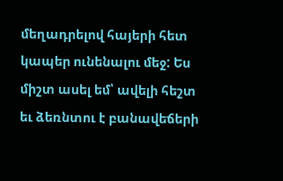մեղադրելով հայերի հետ կապեր ունենալու մեջ: Ես միշտ ասել եմ՝ ավելի հեշտ եւ ձեռնտու է բանավեճերի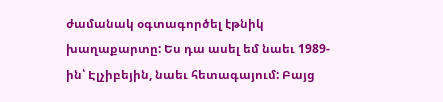ժամանակ օգտագործել էթնիկ խաղաքարտը: Ես դա ասել եմ նաեւ 1989-ին՝ Էլչիբեյին, նաեւ հետագայում: Բայց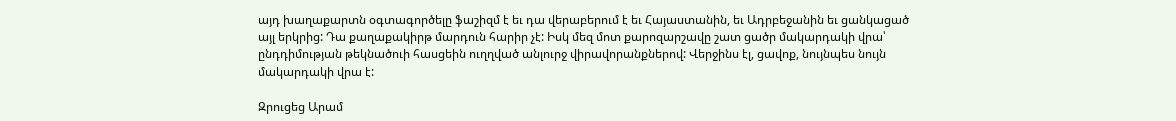այդ խաղաքարտն օգտագործելը ֆաշիզմ է եւ դա վերաբերում է եւ Հայաստանին, եւ Ադրբեջանին եւ ցանկացած այլ երկրից: Դա քաղաքակիրթ մարդուն հարիր չէ: Իսկ մեզ մոտ քարոզարշավը շատ ցածր մակարդակի վրա՝ ընդդիմության թեկնածուի հասցեին ուղղված անլուրջ վիրավորանքներով: Վերջինս էլ, ցավոք, նույնպես նույն մակարդակի վրա է:

Զրուցեց Արամ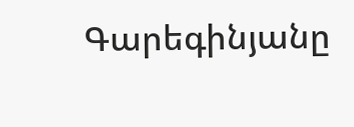Գարեգինյանը